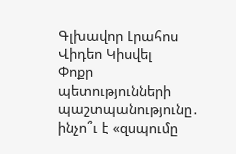Գլխավոր Լրահոս Վիդեո Կիսվել
Փոքր պետությունների պաշտպանությունը․ ինչո՞ւ է «զսպումը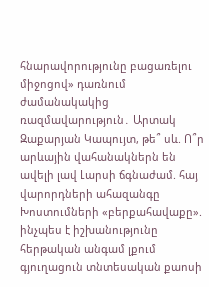հնարավորությունը բացառելու միջոցով» դառնում ժամանակակից ռազմավարություն․ Արտակ Զաքարյան Կապույտ, թե՞ սև. Ո՞ր արևային վահանակներն են ավելի լավ Լարսի ճգնաժամ. հայ վարորդների ահազանգը Խոստումների «բերքահավաքը». ինչպես է իշխանությունը հերթական անգամ լքում գյուղացուն տնտեսական քաոսի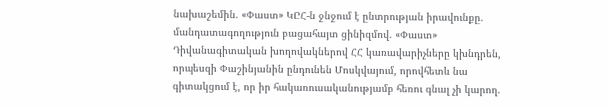նախաշեմին. «Փաստ» ԿԸՀ-ն ջնջում է ընտրության իրավունքը. մանդատագողություն բացահայտ ցինիզմով. «Փաստ» Դիվանագիտական խողովակներով ՀՀ կառավարիչները կխնդրեն, որպեսզի Փաշինյանին ընդունեն Մոսկվայում, որովհետև նա գիտակցում է, որ իր հակառուսականությամբ հեռու գնալ չի կարող.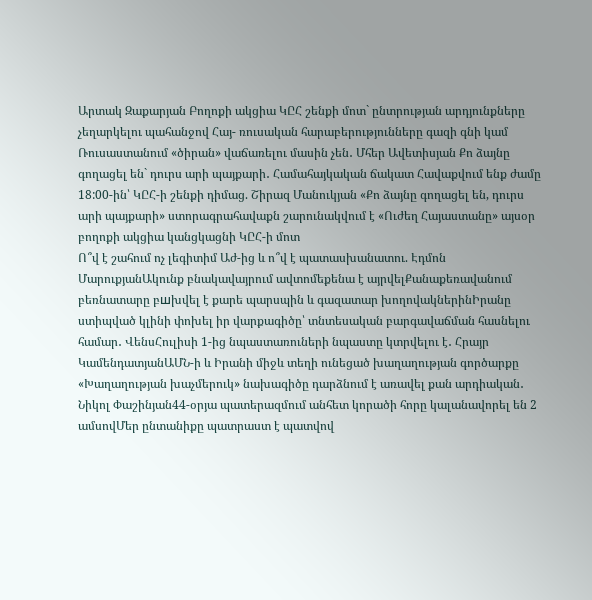Արտակ Զաքարյան Բողոքի ակցիա ԿԸՀ շենքի մոտ` ընտրության արդյունքները չեղարկելու պահանջով Հայ- ռուսական հարաբերությունները գազի գնի կամ Ռուսաստանում «ծիրան» վաճառելու մասին չեն․ Մհեր Ավետիսյան Քո ձայնը գողացել են` դուրս արի պայքարի․ Համահայկական ճակատ Հավաքվում ենք ժամը 18:00-ին՝ ԿԸՀ-ի շենքի դիմաց. Շիրազ Մանուկյան «Քո ձայնը գողացել են, դուրս արի պայքարի» ստորագրահավաքն շարունակվում է «Ուժեղ Հայաստանը» այսօր բողոքի ակցիա կանցկացնի ԿԸՀ-ի մոտ
Ո՞վ է շահում ոչ լեգիտիմ Աժ-ից և ո՞վ է պատասխանատու. Էդմոն ՄարուքյանԱկունք բնակավայրում ավտոմեքենա է այրվելՔանաքեռավանում բեռնատարը բшխվել է քարե պարսպին և գազատար խողովակներինԻրանը ստիպված կլինի փոխել իր վարքագիծը՝ տնտեսական բարգավաճման հասնելու համար․ ՎենսՀուլիսի 1-ից նպաստառուների նպաստը կտրվելու է․ Հրայր ԿամենդատյանԱՄՆ-ի և Իրանի միջև տեղի ունեցած խաղաղության գործարքը «Խաղաղության խաչմերուկ» նախագիծը դարձնում է առավել քան արդիական․ Նիկոլ Փաշինյան44-օրյա պատերազմում անհետ կորածի հորը կալանավորել են 2 ամսովՄեր ընտանիքը պատրաստ է պատվով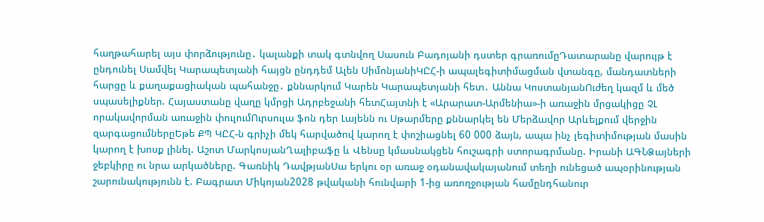հաղթահարել այս փորձությունը․ կալանքի տակ գտնվող Սասուն Բադոյանի դստեր գրառումըԴատարանը վարույթ է ընդունել Սամվել Կարապետյանի հայցն ընդդեմ Ալեն ՍիմոնյանիԿԸՀ-ի ապալեգիտիմացման վտանգը, մանդատների հարցը և քաղաքացիական պահանջը․ քննարկում Կարեն Կարապետյանի հետ․ Աննա ԿոստանյանՈւժեղ կազմ և մեծ սպասելիքներ. Հայաստանը վաղը կմրցի Ադրբեջանի հետՀայտնի է «Արարատ-Արմենիա»-ի առաջին մրցակիցը ՉԼ որակավորման առաջին փուլումՈւրսուլա ֆոն դեր Լայենն ու Սթարմերը քննարկել են Մերձավոր Արևելքում վերջին զարգացումներըԵթե ՔՊ ԿԸՀ-ն գրիչի մեկ հարվածով կարող է փոշիացնել 60 000 ձայն, ապա ինչ լեգիտիմության մասին կարող է խոսք լինել. Աշոտ ՄարկոսյանՂալիբաֆը և Վենսը կմասնակցեն հուշագրի ստորագրմանը. Իրանի ԱԳՆՁայների ջեբկիրը ու նրա արկածները. Գառնիկ ԴավթյանՍա երկու օր առաջ օդանավակայանում տեղի ունեցած ապօրինության շարունակությունն է. Բագրատ Միկոյան2028 թվականի հունվարի 1-ից առողջության համընդհանուր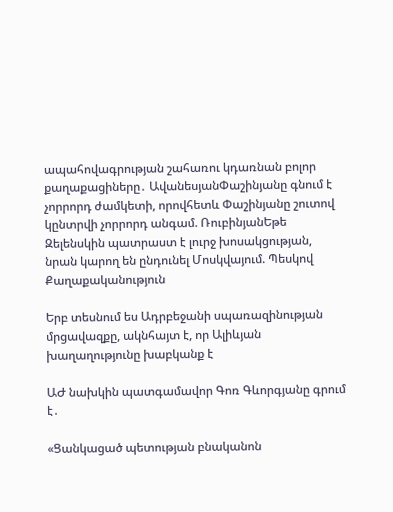ապահովագրության շահառու կդառնան բոլոր քաղաքացիները․ ԱվանեսյանՓաշինյանը գնում է չորրորդ ժամկետի, որովհետև Փաշինյանը շուտով կընտրվի չորրորդ անգամ. ՌուբինյանԵթե Զելենսկին պատրաստ է լուրջ խոսակցության, նրան կարող են ընդունել Մոսկվայում. Պեսկով
Քաղաքականություն

Երբ տեսնում ես Ադրբեջանի սպառազինության մրցավազքը, ակնհայտ է, որ Ալիևյան խաղաղությունը խաբկանք է

ԱԺ նախկին պատգամավոր Գոռ Գևորգյանը գրում է․

«Ցանկացած պետության բնականոն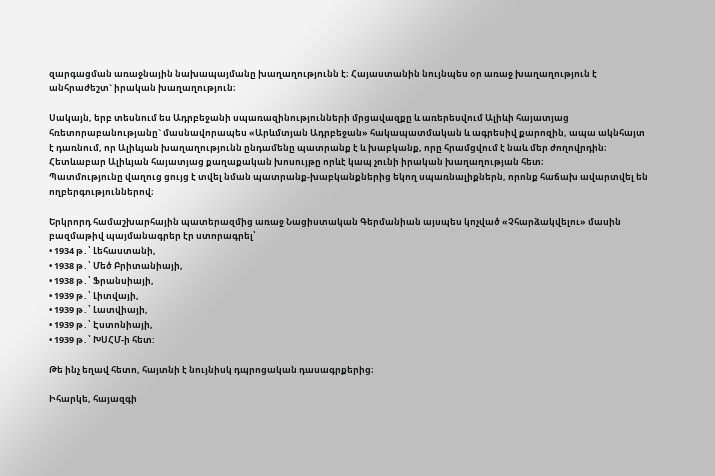զարգացման առաջնային նախապայմանը խաղաղությունն է։ Հայաստանին նույնպես օր առաջ խաղաղություն է անհրաժեշտ` իրական խաղաղություն։

Սակայն, երբ տեսնում ես Ադրբեջանի սպառազինությունների մրցավազքը և առերեսվում Ալիևի հայատյաց հռետորաբանությանը` մասնավորապես «Արևմտյան Ադրբեջան» հակապատմական և ագրեսիվ քարոզին, ապա ակնհայտ է դառնում, որ Ալիևյան խաղաղությունն ընդամենը պատրանք է և խաբկանք, որը հրամցվում է նաև մեր ժողովրդին։ Հետևաբար Ալիևյան հայատյաց քաղաքական խոսույթը որևէ կապ չունի իրական խաղաղության հետ։
Պատմությունը վաղուց ցույց է տվել նման պատրանք-խաբկանքներից եկող սպառնալիքներն, որոնք հաճախ ավարտվել են ողբերգություններով։

Երկրորդ համաշխարհային պատերազմից առաջ Նացիստական Գերմանիան այսպես կոչված «Չհարձակվելու» մասին բազմաթիվ պայմանագրեր էր ստորագրել՝
• 1934 թ․՝ Լեհաստանի,
• 1938 թ․՝ Մեծ Բրիտանիայի,
• 1938 թ․՝ Ֆրանսիայի,
• 1939 թ․՝ Լիտվայի,
• 1939 թ․՝ Լատվիայի,
• 1939 թ․՝ Էստոնիայի,
• 1939 թ․՝ ԽՍՀՄ-ի հետ:

Թե ինչ եղավ հետո, հայտնի է նույնիսկ դպրոցական դասագրքերից։

Իհարկե, հայազգի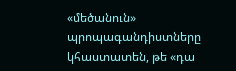«մեծանուն» պրոպագանդիստները կհաստատեն, թե «դա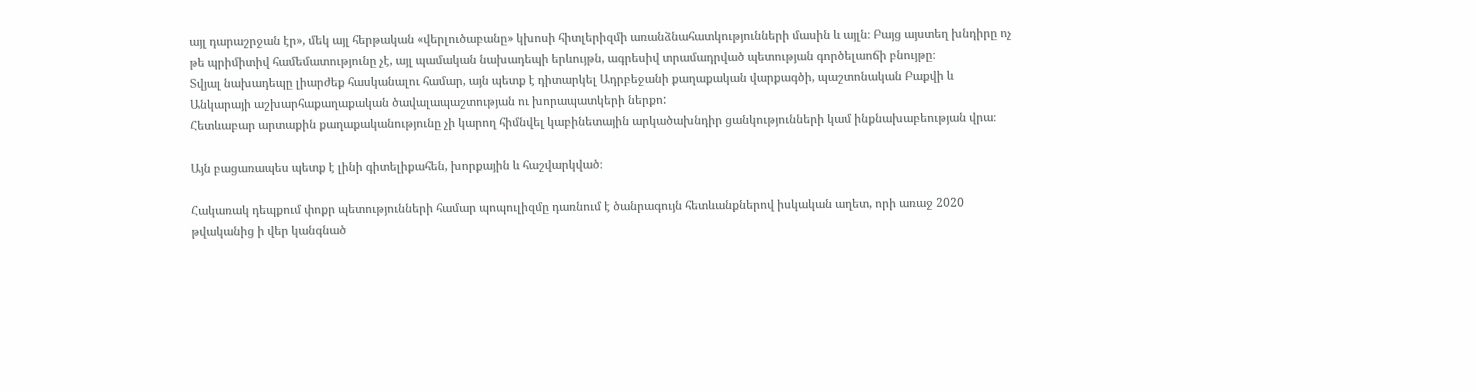այլ դարաշրջան էր», մեկ այլ հերթական «վերլուծաբանը» կխոսի հիտլերիզմի առանձնահատկությունների մասին և այլն։ Բայց այստեղ խնդիրը ոչ թե պրիմիտիվ համեմատությունը չէ, այլ պամական նախադեպի երևույթն, ագրեսիվ տրամադրված պետության գործելաոճի բնույթը։
Տվյալ նախադեպը լիարժեք հասկանալու համար, այն պետք է դիտարկել Ադրբեջանի քաղաքական վարքագծի, պաշտոնական Բաքվի և Անկարայի աշխարհաքաղաքական ծավալապաշտության ու խորապատկերի ներքո:
Հետևաբար արտաքին քաղաքականությունը չի կարող հիմնվել կաբինետային արկածախնդիր ցանկությունների կամ ինքնախաբեության վրա։

Այն բացառապես պետք է լինի գիտելիքահեն, խորքային և հաշվարկված։

Հակառակ դեպքում փոքր պետությունների համար պոպուլիզմը դառնում է ծանրագույն հետևանքներով իսկական աղետ, որի առաջ 2020 թվականից ի վեր կանգնած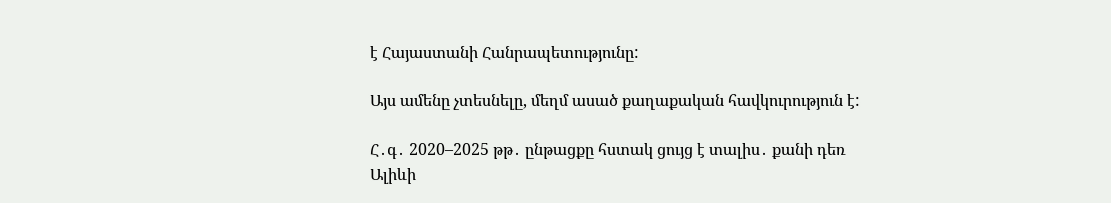է Հայաստանի Հանրապետությունը:

Այս ամենը չտեսնելը, մեղմ ասած քաղաքական հավկուրություն է:

Հ․գ․ 2020–2025 թթ․ ընթացքը հստակ ցույց է տալիս․ քանի դեռ Ալիևի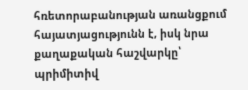հռետորաբանության առանցքում հայատյացությունն է, իսկ նրա քաղաքական հաշվարկը՝ պրիմիտիվ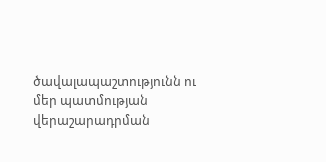ծավալապաշտությունն ու մեր պատմության վերաշարադրման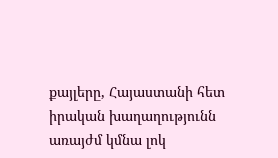քայլերը, Հայաստանի հետ իրական խաղաղությունն առայժմ կմնա լոկ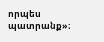որպես պատրանք»։